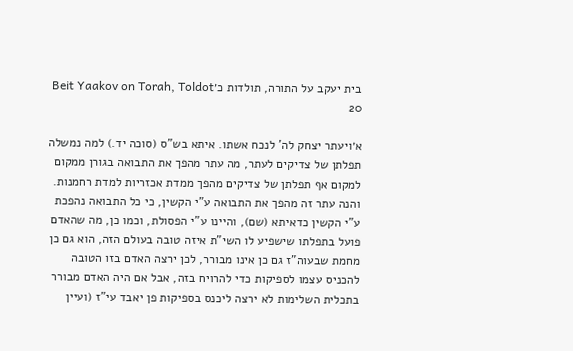בית יעקב על התורה, תולדות כ׳Beit Yaakov on Torah, Toldot 20

א׳ויעתר יצחק לה' לנכח אשתו. איתא בש"ס (סוכה יד.) למה נמשלה תפלתן של צדיקים לעתר, מה עתר מהפך את התבואה בגורן ממקום למקום אף תפלתן של צדיקים מהפך ממדת אכזריות למדת רחמנות. והנה עתר זה מהפך את התבואה ע"י הקשין, כי כל התבואה נהפכת ע"י הקשין כדאיתא (שם), והיינו ע"י הפסולת, וכמו כן, מה שהאדם פועל בתפלתו שישפיע לו השי"ת איזה טובה בעולם הזה, הוא גם כן מחמת שבעוה"ז גם כן אינו מבורר, לכן ירצה האדם בזו הטובה להכניס עצמו לספיקות כדי להרויח בזה, אבל אם היה האדם מבורר בתכלית השלימות לא ירצה ליכנס בספיקות פן יאבד עי"ז (ועיין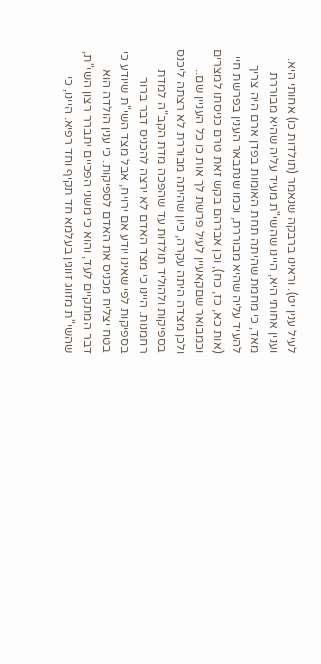לעיל ענין יט). וראינו ברבקה שנאמר (תולדות כו) אחותי היא. וענין אחותי היא, היינו שהשי"ת מעיד עליה שהיא מבוררת מאד, כי מחמת שהיתה תחת האומות בפדן ארם היה צריך להעיד עליה שהיא מבוררת, וכמו שנתבאר הענין בפרשת חיי (אות כא, כז, כח), וכן אברהם בקש זאת טרם כניסתו למצרים וכמבואר שםקאעיין לעיל פרשת לך אות כו כל העניין שם.. ולכן מצדה היתה עקרה, כיון שהיתה מבוררת לא רצתה ליכנס בספיקות ולהוליד תולדות עד שהפכה מדת הקב"ה למדת רחמנות. היינו כי מצד האדם לא ירצה להכניס דבר ברור בספיקות לפי שאינו יודע אם ירויח, אבל מצד השי"ת שיודע כי בטח יצליח מכניס את האדם לספיקות. כי ענין הולדה הוא דבר המתקיים לעד, והוא כי משני הפכיים יתברר רצון השי"ת, שהשי"ת מזווג זווגין בעלמא חד תקיף וחד רפיא. היינו, כי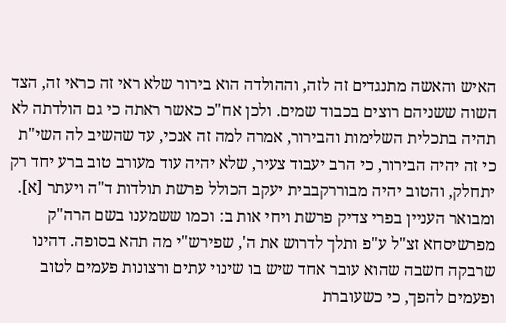האיש והאשה מתנגדים זה לזה, וההולדה הוא בירור שלא ראי זה כראי זה, הצד השוה ששניהם רוצים בכבוד שמים. ולכן אח"כ כאשר ראתה כי גם הולדתה לא תהיה בתכלית השלימות והבירור, אמרה למה זה אנכי, עד שהשיב לה השי"ת כי זה יהיה הבירור, כי הרב יעבוד צעיר, שלא יהיה עוד מעורב טוב ברע יחד רק יתחלק, והטוב יהיה מבוררקבבית יעקב הכולל פרשת תולדות ד"ה ויעתר [א]. ומבואר העניין בפרי צדיק פרשת ויחי אות ב: וכמו ששמענו בשם הרה"ק מפרשיסחא זצ"ל ע"פ ותלך לדרוש את ה', שפירש"י מה תהא בסופה. דהינו שרבקה חשבה שהוא עובר אחד שיש בו שינוי עתים ורצונות פעמים לטוב ופעמים להפך, כי כשעוברת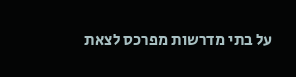על בתי מדרשות מפרכס לצאת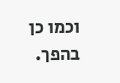וכמו כן בהפך.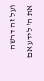ועל זה דרשה את ה' לידע אם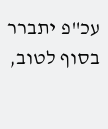עכ"פ יתברר בסוף לטוב,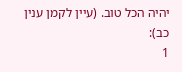יהיה הכל טוב. (עיין לקמן ענין כב):
1